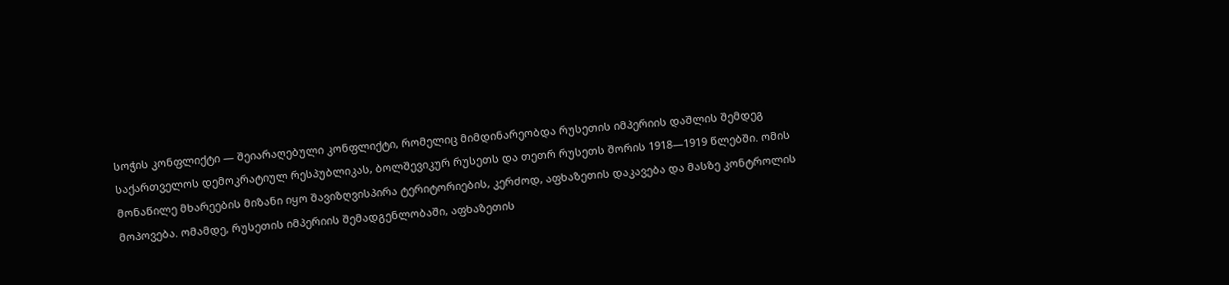სოჭის კონფლიქტი — შეიარაღებული კონფლიქტი, რომელიც მიმდინარეობდა რუსეთის იმპერიის დაშლის შემდეგ საქართველოს დემოკრატიულ რესპუბლიკას, ბოლშევიკურ რუსეთს და თეთრ რუსეთს შორის 1918—1919 წლებში. ომის მონაწილე მხარეების მიზანი იყო შავიზღვისპირა ტერიტორიების, კერძოდ, აფხაზეთის დაკავება და მასზე კონტროლის მოპოვება. ომამდე, რუსეთის იმპერიის შემადგენლობაში, აფხაზეთის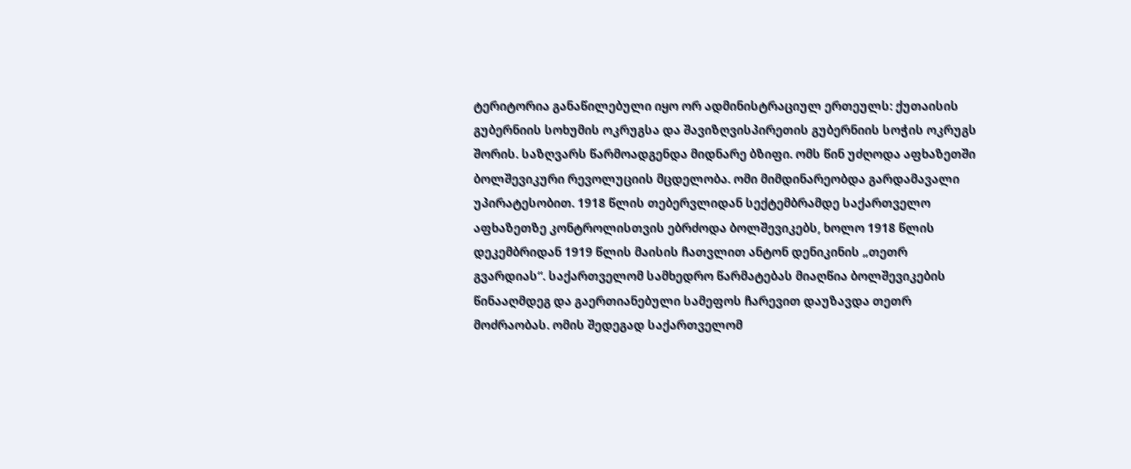ტერიტორია განაწილებული იყო ორ ადმინისტრაციულ ერთეულს: ქუთაისის გუბერნიის სოხუმის ოკრუგსა და შავიზღვისპირეთის გუბერნიის სოჭის ოკრუგს შორის. საზღვარს წარმოადგენდა მიდნარე ბზიფი. ომს წინ უძღოდა აფხაზეთში ბოლშევიკური რევოლუციის მცდელობა. ომი მიმდინარეობდა გარდამავალი უპირატესობით. 1918 წლის თებერვლიდან სექტემბრამდე საქართველო აფხაზეთზე კონტროლისთვის ებრძოდა ბოლშევიკებს, ხოლო 1918 წლის დეკემბრიდან 1919 წლის მაისის ჩათვლით ანტონ დენიკინის „თეთრ გვარდიას“. საქართველომ სამხედრო წარმატებას მიაღწია ბოლშევიკების წინააღმდეგ და გაერთიანებული სამეფოს ჩარევით დაუზავდა თეთრ მოძრაობას. ომის შედეგად საქართველომ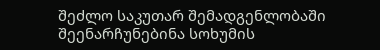შეძლო საკუთარ შემადგენლობაში შეენარჩუნებინა სოხუმის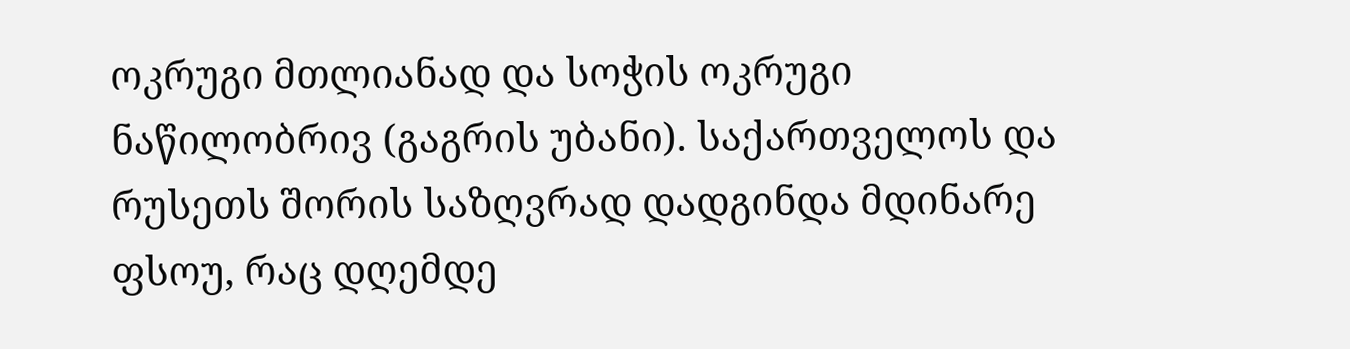ოკრუგი მთლიანად და სოჭის ოკრუგი ნაწილობრივ (გაგრის უბანი). საქართველოს და რუსეთს შორის საზღვრად დადგინდა მდინარე ფსოუ, რაც დღემდე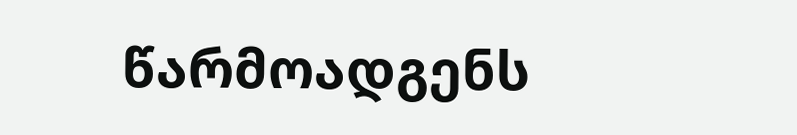წარმოადგენს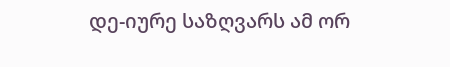დე-იურე საზღვარს ამ ორ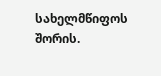სახელმწიფოს შორის.